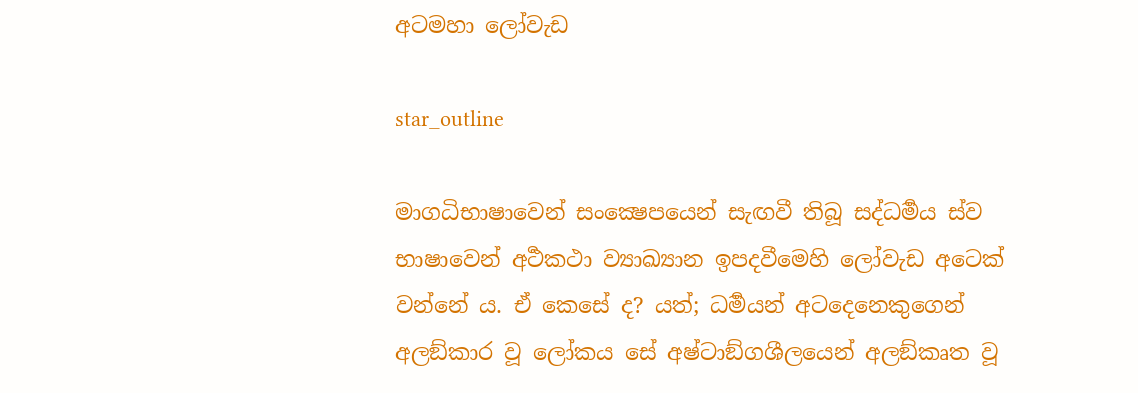අටමහා ලෝවැඩ

star_outline

මාගධිභාෂාවෙන් සංක්‍ෂෙපයෙන් සැඟවී තිබූ සද්ධර්‍මය ස්ව භාෂාවෙන් අර්‍ථකථා ව්‍යාඛ්‍යාන ඉපදවීමෙහි ලෝවැඩ අටෙක් වන්නේ ය. ඒ කෙසේ ද? යත්; ධර්‍මයන් අටදෙනෙකුගෙන් අලඞ්කාර වූ ලෝකය සේ අෂ්ටාඞ්ගශීලයෙන් අලඞ්කෘත වූ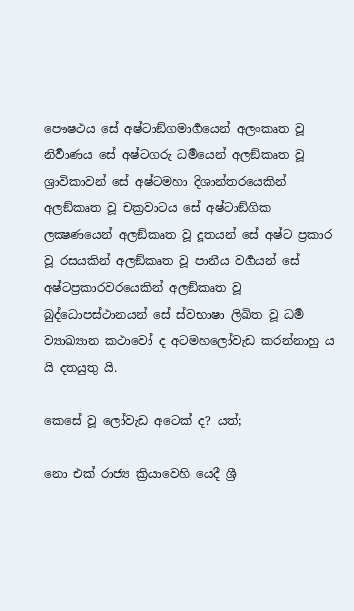පෞෂථය සේ අෂ්ටාඞ්ගමාර්‍ගයෙන් අලංකෘත වූ නිර්‍වාණය සේ අෂ්ටගරු ධර්‍මයෙන් අලඞ්කෘත වූ ශ්‍රාවිකාවන් සේ අෂ්ටමහා දිශාන්තරයෙකින් අලඞ්කෘත වූ චක්‍රවාටය සේ අෂ්ටාඞ්ගික ලක්‍ෂණයෙන් අලඞ්කෘත වූ දූතයන් සේ අෂ්ට ප්‍රකාර වූ රසයකින් අලඞ්කෘත වූ පානීය වර්‍ගයන් සේ අෂ්ටප්‍රකාරවරයෙකින් අලඞ්කෘත වූ බුද්ධොපස්ථානයන් සේ ස්වභාෂා ලිඛිත වූ ධර්‍ම ව්‍යාඛ්‍යාන කථාවෝ ද අටමහලෝවැඩ කරන්නාහු ය යි දතයුතු යි.

කෙසේ වූ ලෝවැඩ අටෙක් ද? යත්;

නො එක් රාජ්‍ය ක්‍රියාවෙහි යෙදී ශ්‍රී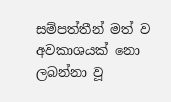සම්පත්තීන් මත් ව අවකාශයක් නො ලබන්නා වූ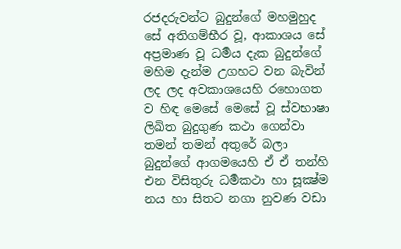රජදරුවන්ට බුදුන්ගේ මහමුහුද සේ අතිගම්භීර වූ, ආකාශය සේ අප්‍රමාණ වූ ධර්‍මය දැක බුදුන්ගේ මහිම දැන්ම උගහට වන බැවින් ලද ලද අවකාශයෙහි රහොගත ව හිඳ මෙසේ මෙසේ වූ ස්වභාෂා ලිඛිත බුදුගුණ කථා ගෙන්වා තමන් තමන් අතුරේ බලා බුදුන්ගේ ආගමයෙහි ඒ ඒ තන්හි එන විසිතුරු ධර්‍මකථා හා සූක්‍ෂ්ම නය හා සිතට නගා නුවණ වඩා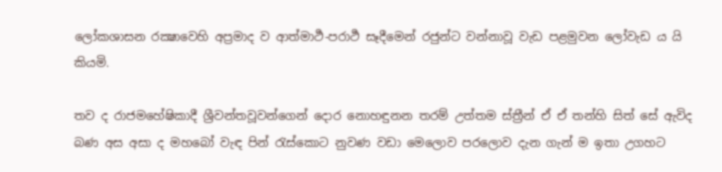ලෝකශාසන රක්‍ෂාවෙහි අප්‍රමාද ව ආත්මාර්‍ථ-පරාර්‍ථ සෑදීමෙන් රජුන්ට වන්නාවූ වැඩ පළමුවන ලෝවැඩ ය යි කියමි.

තව ද රාජමහේෂිකාදී ශ්‍රීවන්තවූවන්ගෙන් දොර නොහඳුනන තරම් උත්තම ස්ත්‍රීන් ඒ ඒ තන්හි සිත් සේ ඇවිද බණ අස අසා ද මහබෝ වැඳ පින් රැස්කොට නුවණ වඩා මෙලොව පරලොව දැන ගැන් ම ඉතා උගහට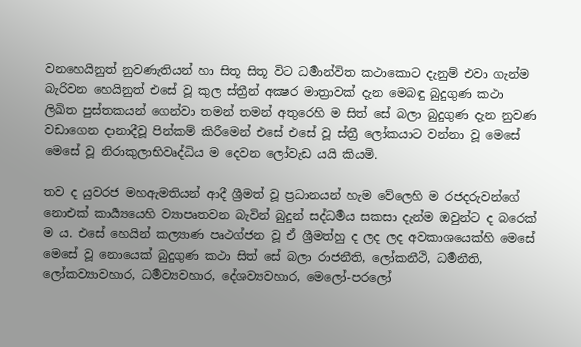වනහෙයිනුත් නුවණැතියන් හා සිතූ සිතූ විට ධර්‍මාන්විත කථාකොට දැනුම් එවා ගැන්ම බැරිවන හෙයිනුත් එසේ වූ කුල ස්ත්‍රීන් අක්‍ෂර මාත්‍රාවක් දැන මෙබඳු බුදුගුණ කථා ලිඛිත පුස්තකයන් ගෙන්වා තමන් තමන් අතුරෙහි ම සිත් සේ බලා බුදුගුණ දැන නුවණ වඩාගෙන දානාදීවූ පින්කම් කිරීමෙන් එසේ එසේ වූ ස්ත්‍රී ලෝකයාට වන්නා වූ මෙසේ මෙසේ වූ නිරාකුලාභිවෘද්ධිය ම දෙවන ලෝවැඩ යයි කියමි.

තව ද යුවරජ මහඇමතියන් ආදී ශ්‍රීමත් වූ ප්‍රධානයන් හැම වේලෙහි ම රජදරුවන්ගේ නොඑක් කාර්‍ය්‍යයෙහි ව්‍යාපෘතවන බැවින් බුදුන් සද්ධර්‍මය සකසා දැන්ම ඔවුන්ට ද බරෙක් ම ය. එසේ හෙයින් කල්‍යාණ පෘථග්ජන වූ ඒ ශ්‍රීමත්හු ද ලද ලද අවකාශයෙක්හි මෙසේ මෙසේ වූ නොයෙක් බුදුගුණ කථා සිත් සේ බලා රාජනීති, ලෝකනීථි, ධර්‍මනීති, ලෝකව්‍යාවහාර, ධර්‍මව්‍යවහාර, දේශව්‍යවහාර, මෙලෝ-පරලෝ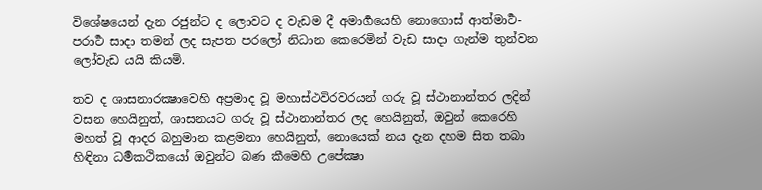විශේෂයෙන් දැන රජුන්ට ද ලොවට ද වැඩම දී අමාර්‍ගයෙහි නොගොස් ආත්මාර්‍ථ-පරාර්‍ථ සාදා තමන් ලද සැපත පරලෝ නිධාන කෙරෙමින් වැඩ සාදා ගැන්ම තුන්වන ලෝවැඩ යයි කියමි.

තව ද ශාසනාරක්‍ෂාවෙහි අප්‍රමාද වූ මහාස්ථවිරවරයන් ගරු වූ ස්ථානාන්තර ලදින් වසන හෙයිනුත්, ශාසනයට ගරු වූ ස්ථානාන්තර ලද හෙයිනුත්, ඔවුන් කෙරෙහි මහත් වූ ආදර බහුමාන කළමනා හෙයිනුත්, නොයෙක් නය දැන දහම සිත තබා හිඳිනා ධර්‍මකථිකයෝ ඔවුන්ට බණ කීමෙහි උපේක්‍ෂා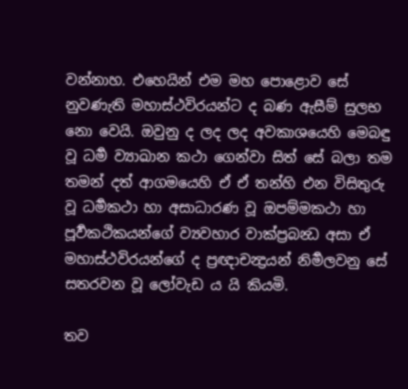වන්නාහ. එහෙයින් එම මහ පොළොව සේ නුවණැති මහාස්ථවිරයන්ට ද බණ ඇසීම් සුලභ නො වෙයි. ඔවුනු ද ලද ලද අවකාශයෙහි මෙබඳු වූ ධර්‍ම ව්‍යාඛාන කථා ගෙන්වා සිත් සේ බලා තම තමන් දත් ආගමයෙහි ඒ ඒ තන්හි එන විසිතුරු වූ ධර්‍මකථා හා අසාධාරණ වූ ඔපම්මකථා හා පූර්‍වකථිකයන්ගේ ව්‍යවහාර වාක්ප්‍රබන්‍ධ අසා ඒ මහාස්ථවිරයන්ගේ ද ප්‍රඥාචන්‍ද්‍රයන් නිර්‍මලවනු සේ සතරවන වූ ලෝවැඩ ය යි කියමි.

තව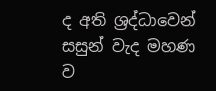ද අති ශ්‍රද්ධාවෙන් සසුන් වැද මහණ ව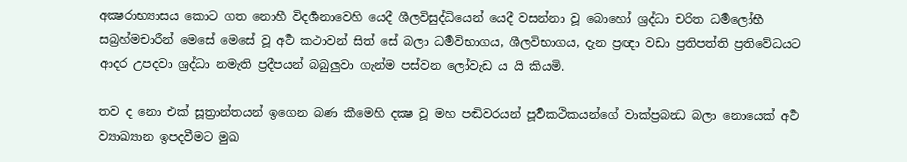අක්‍ෂරාභ්‍යාසය කොට ගත නොහී විදර්‍ශනාවෙහි යෙදී ශීලවිසුද්ධියෙන් යෙදී වසන්නා වූ බොහෝ ශ්‍රද්ධා චරිත ධර්‍මලෝභී සබ්‍රහ්මචාරීන් මෙසේ මෙසේ වූ අර්‍ථ කථාවන් සිත් සේ බලා ධර්‍මවිභාගය, ශීලවිභාගය, දැන ප්‍රඥා වඩා ප්‍රතිපත්ති ප්‍රතිවේධයට ආදර උපදවා ශ්‍රද්ධා නමැති ප්‍රදීපයන් බබුලුවා ගැන්ම පස්වන ලෝවැඩ ය යි කියමි.

තව ද නො එක් සූත්‍රාන්තයන් ඉගෙන බණ කීමෙහි දක්‍ෂ වූ මහ පඬිවරයන් පූර්‍වකථිකයන්ගේ වාක්ප්‍රබන්‍ධ බලා නොයෙක් අර්‍ථ ව්‍යාඛ්‍යාන ඉපදවීමට මුඛ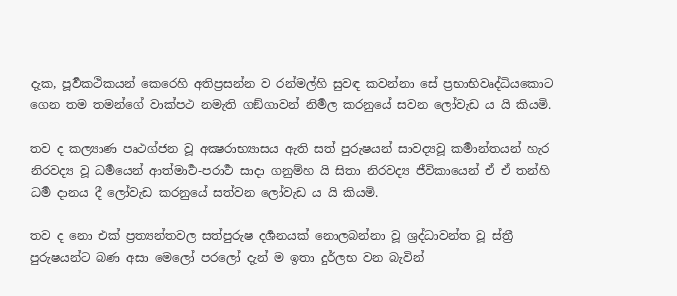දැක, පූර්‍වකථිකයන් කෙරෙහි අතිප්‍රසන්න ව රන්මල්හි සුවඳ කවන්නා සේ ප්‍රභාභිවෘද්ධියකොට ගෙන තම තමන්ගේ වාක්පථ නමැති ගඞ්ගාවන් නිර්‍මල කරනුයේ සවන ලෝවැඩ ය යි කියමි.

තව ද කල්‍යාණ පෘථග්ජන වූ අක්‍ෂරාභ්‍යාසය ඇති සත් පුරුෂයන් සාවද්‍යවූ කර්‍මාන්තයන් හැර නිරවද්‍ය වූ ධර්‍මයෙන් ආත්මාර්‍ථ-පරාර්‍ථ සාදා ගනුම්හ යි සිතා නිරවද්‍ය ජීවිකායෙන් ඒ ඒ තන්හි ධර්‍ම දානය දී ලෝවැඩ කරනුයේ සත්වන ලෝවැඩ ය යි කියමි.

තව ද නො එක් ප්‍රත්‍යන්තවල සත්පුරුෂ දර්‍ශනයක් නොලබන්නා වූ ශ්‍රද්ධාවන්ත වූ ස්ත්‍රී පුරුෂයන්ට බණ අසා මෙලෝ පරලෝ දැන් ම ඉතා දුර්ලභ වන බැවින්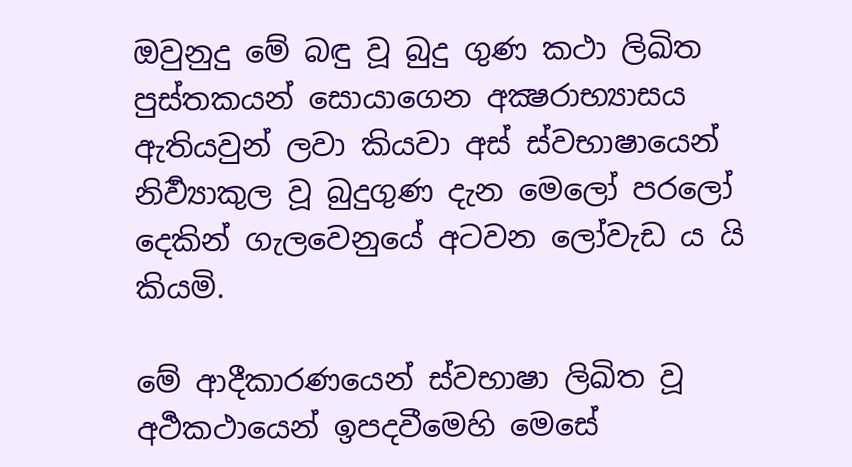ඔවුනුදු මේ බඳු වූ බුදු ගුණ කථා ලිඛිත පුස්තකයන් සොයාගෙන අක්‍ෂරාභ්‍යාසය ඇතියවුන් ලවා කියවා අස් ස්වභාෂායෙන් නිර්‍ව්‍යාකුල වූ බුදුගුණ දැන මෙලෝ පරලෝ දෙකින් ගැලවෙනුයේ අටවන ලෝවැඩ ය යි කියමි.

මේ ආදීකාරණයෙන් ස්වභාෂා ලිඛිත වූ අර්‍ථකථායෙන් ඉපදවීමෙහි මෙසේ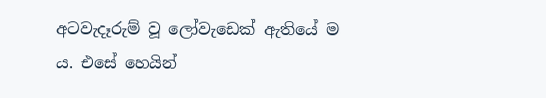අටවැදෑරුම් වූ ලෝවැඩෙක් ඇතියේ ම ය. එසේ හෙයින්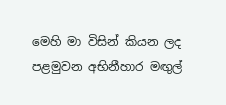මෙහි මා විසින් කියන ලද පළමුවන අභිනීහාර මඟුල්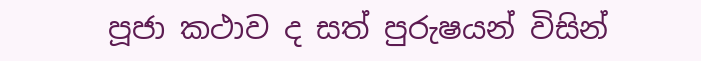පූජා කථාව ද සත් පුරුෂයන් විසින්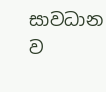සාවධාන ව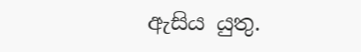ඇසිය යුතු.